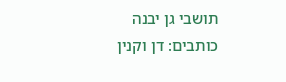תושבי גן יבנה כותבים: דן וקנין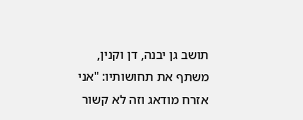תושב גן יבנה, דן וקנין, משתף את תחושותיו: "אני אזרח מודאג וזה לא קשור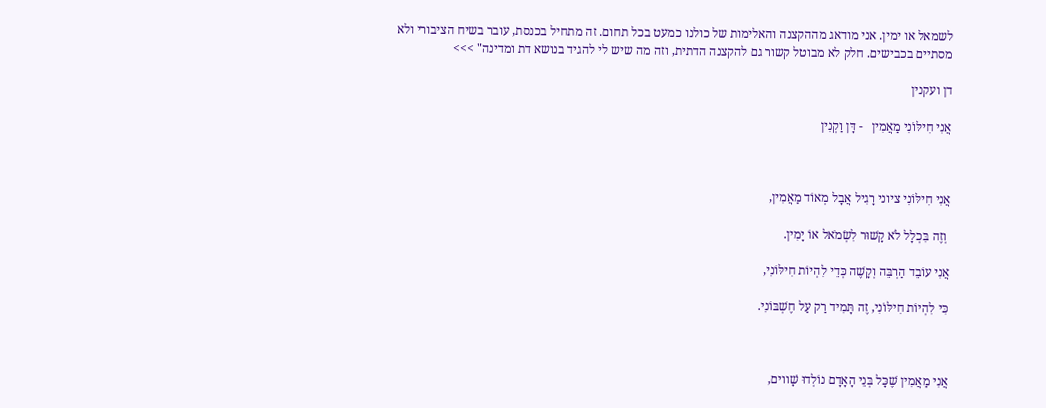לשמאל או ימין. אני מודאג מההקצנה והאלימות של כולנו כמעט בכל תחום. זה מתחיל בכנסת, עובר בשיח הציבורי ולא מסתיים בכבישים. חלק לא מבוטל קשור גם להקצנה הדתית, וזה מה שיש לי להגיד בנושא דת ומדינה" >>>

דן ועקנין

אֲנִי חִילּוֹנִי מַאֲמִין   - דָּן וַקְנִין



אֲנִי חִילּוֹנִי ציוני רָגִיל אֲבָל מְאוֹד מַאֲמִין,

 וְזֶה בִּכְלָל לֹא קָשׁוּר לִשְׂמֹאל אוֹ יָמִין.

אֲנִי עוֹבֵד הַרְבֵּה וְקָשֶׁה כְּדֵי לִהְיוֹת חִילּוֹנִי,

כִּי לִהְיוֹת חִילּוֹנִי, זֶה תָּמִיד רַק עַל חֶשְׁבּוֹנִי.



אֲנִי מַאֲמִין שֶׁכָּל בְּנֵי הָאָדָם נוֹלְדוּ שָׁווים,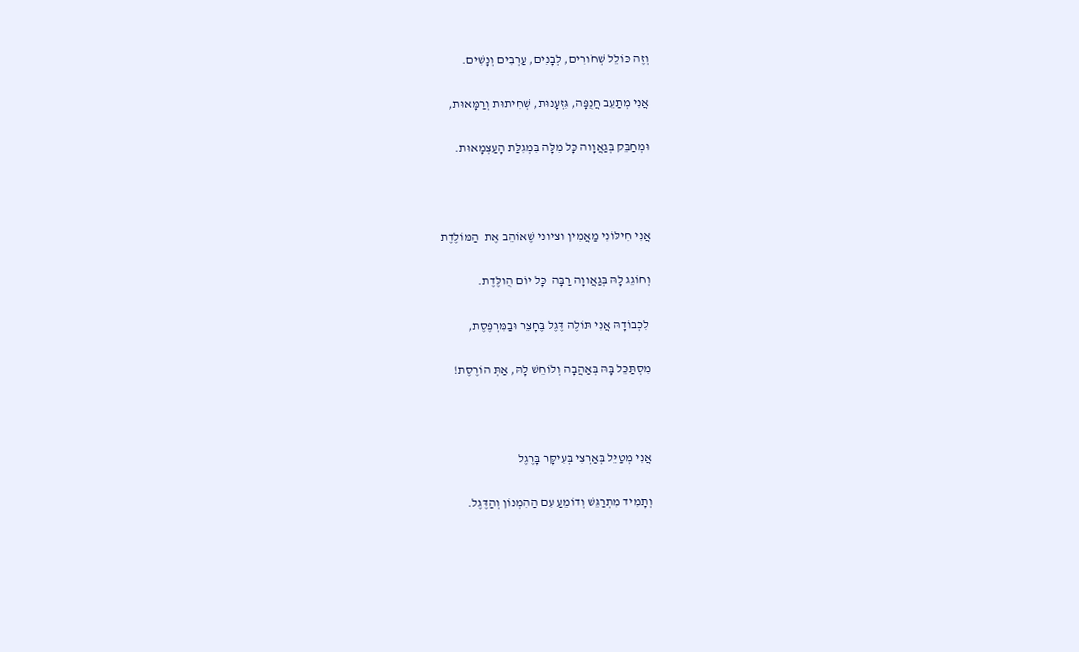וְזֶה כּוֹלֵל שְׁחֹורִים, לְבָנִים, עַרְבִים וְנָשִׁים.

אֲנִי מְתַעֵב חֲנֻפָּה, גִּזְעָנוּת, שְׁחִיתוּת וְרַמָּאוּת,

וּמְחַבֵּק בְּגַאֲוָוה כָּל מִלָּה בִּמְגִלַּת הָעַצְמָאוּת.



אֲנִי חִילּוֹנִי מַאֲמִין וציוני שֶׁאוֹהֵב אֶת  הַמּוֹלֶדֶת

וְחוֹגֵג לָהּ בְּגַאֲווָה רַבָּה  כָּל יוֹם הֻולֶּדֶת.

 לִכְבוֹדָהּ אֲנִי תּוֹלֶה דֶּגֶל בֶּחָצֵר וּבַמִּרְפֶּסֶת,

מִסְתַּכֵּל בָּהּ בְּאַהֲבָה וְלוֹחֵשׁ לָהּ, אַתְּ הוֹרֶסֶת!



אֲנִי מְטַיֵּל בְּאַרְצִי בְּעִיקָּר בָּרֶגֶל

וְתָמִיד מִתְרַגֵּשׁ וְדוֹמֵעַ עִם הַהִמְנוֹן וְהַדֶּגֶל.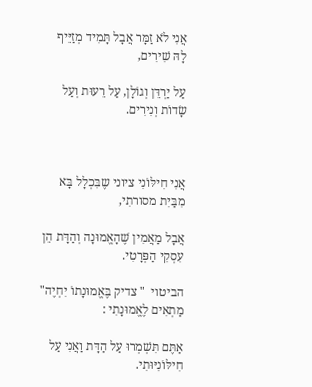אֲנִי לֹא זַמָּר אֲבָל תָּמִיד מְזַיֵּיף לָהּ שִׁירִים,

עַל יַרְדֵּן וְגוֹלָן, עַל רֵעוּת וְעַל שָׂדוֹת וְנִירִים.



אֲנִי חִילּוֹנִי ציוני שֶבִּכְלָל בָּא מִבַּיִת מסורתִי,

אֲבָל מַאֲמִין שֶׁהָאֱמוּנָה וְהַדָּת הֵן עִסְקִי הַפְּרָטִי.

הביטוי  " צדיק בֶּאֱמוּנָתוֹ יִחְיֶה" מַתְאִים לֶאֱמוּנָתִי :

אַתֶּם תִּשְׁמְרוּ עַל הַדָּת וַאֲנִי עַל חִילּוֹנִיּוּתִי.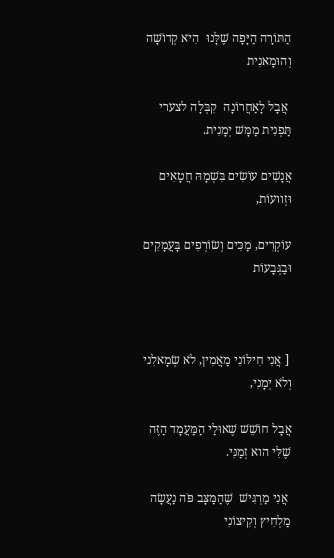הַתּוֹרָה הַיָּפָה שֶׁלָּנוּ  הִיא קְדוֹשָׁה וְהוּמָאנִית

 אֲבָל לָאַחֲרוֹנָה  קִבְּלָה לצערי תַּפְנִית מַמָּשׁ יְמָנִית.

אֲנָשִׁים עוֹשִׂים בִּשְׁמָהּ חֲטָאִים וּזְוועוֹת,

עוֹקְרִים, מַכִּים וְשׂוֹרְפִים בָּעֲמָקִים וּבַגְּבָעוֹת



 [ אֲנִי חִילּוֹנִי מַאֲמִין, לֹא שְׂמָאלִני וְלֹא יְמָנִי,

אֲבָל חוֹשֵׁשׁ שֶׁאוּלַי הַמַּעֲמָד הַזֶּה שֶׁלִּי הוא זְמַנִּי.

 אֲנִי מַרְגִּישׁ  שֶׁהַמַּצָּב פֹּה נַעֲשָׂה  מַלְחִיץ וְקִיצוֹנִי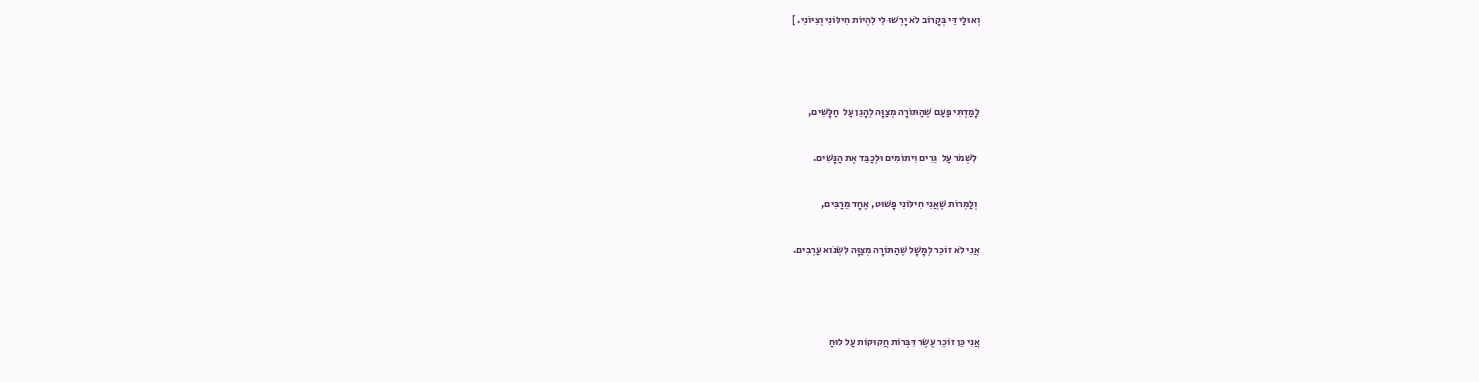וְאוּלַי דֵּי בְּקָרוֹב לֹא יָרְשׁוּ לִי לִהְיוֹת חִילּוֹנִי וְצִיּוֹנִי. ]



לָמַדְתִּי פַּעַם שֶׁהַתּוֹרָה מְצַוָּה לְהָגֵן עַל  חַלָּשִׁים,

 לִשְׁמֹר עַל  גֵּרִים וִיתוֹמִים וּלְכַבֵּד אֶת הַנָּשִׁים.

 וְלַמְרוֹת שֶׁאֲנִי חִילּוֹנִי פָּשׁוּט, אֶחָד מֵרַבִּים,

אֲנִי לֹא זוֹכֵר לְמָשָׁל שֶׁהַתּוֹרָה מְצַוָּה לִשְׂנֹוא עַרְבִים.



אֲנִי כֵּן זוֹכֵר עֶשֶׂר דִּבְּרוֹת חֲקוּקוֹת עַל לוּחַ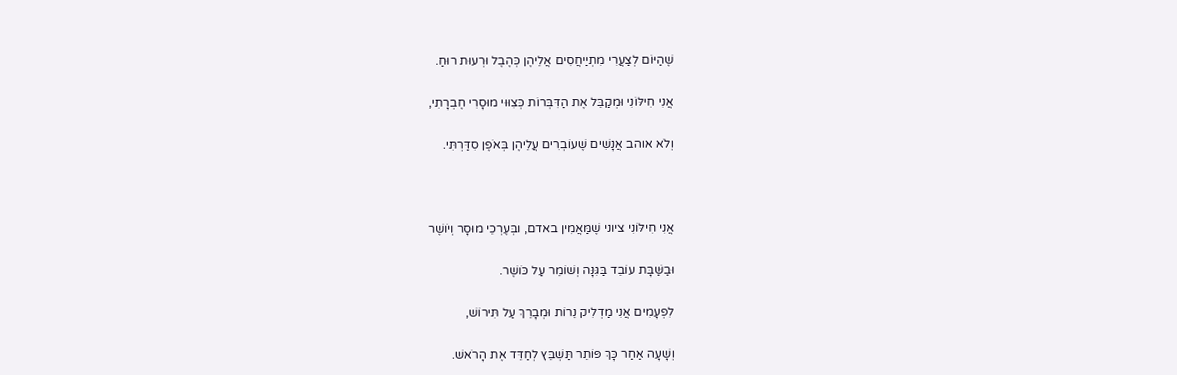שֶׁהַיּוֹם לְצַעֲרִי מִתְיַיחֲסִים אֲלֵיהֶן כְּהֶבֶל וּרְעוּת רוּחַ.

אֲנִי חִילּוֹנִי וּמְקַבֵּל אֶת הַדִּבְּרוֹת כְּצִוּוּי מוּסָרִי חֶבְרָתִי,

וְלֹא אוהב אֲנָשִׁים שֶׁעוֹבְרִים עֲלֵיהֶן בְּאֹפֶן סִדַּרְתִּי.



אֲנִי חִילּוֹנִי ציוני שֶׁמַּאֲמִין באדם, ובְּעֶרְכֵי מוּסָר וְיֹושֶׁר

וּבַשַּׁבָּת עוֹבֵד בַּגִּנָּה וְשׁוֹמֵר עַל כֹּושֶׁר.

לִפְעָמִים אֲנִי מַדְלִיק נֵרוֹת וּמְבָרֵךְ עַל תִּירוֹשׁ,

וְשָׁעָה אַחַר כָּךְ פּוֹתֵר תַּשְׁבֵּץ לְחַדֵּד אֶת הָרֹאשׁ.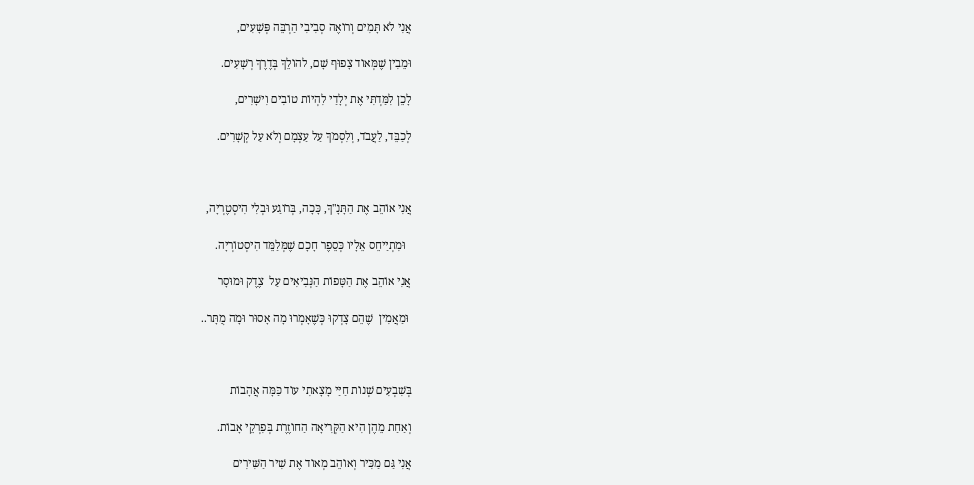אֲנִי לֹא תָּמִים וְרוֹאֶה סְבִיבִי הַרְבֵּה פְּשָׁעִים,

וּמֵבִין שֶׁמְּאוֹד צָפוּף שָׁם, להוֹלֵךְ בְּדֶרֶךְ רְשָׁעִים.

לָכֵן לִמַּדְתִּי אֶת יְלָדַי לִהְיוֹת טוֹבִים וִישָׁרִים,

לְכַבֵּד, לַעֲבֹד, וְלִסְמֹךְ עַל עַצְמָם וְלֹא עַל קְשָׁרִים.



אֲנִי אוֹהֵב אֶת הַתָּנָ"ךְ, כָּכָה, בְּרֹוגַע וּבְלִי הִיסְטֶרְיָה,

  וּמִתְיַיחֵס אֵלָיו כְּסֵפֶר חָכָם שֶׁמְּלַמֵּד הִיסְטוֹרְיָה.

אֲנִי אוֹהֵב אֶת הַטָּפוֹת הַנְּבִיאִים עַל  צֶדֶק וּמוּסָר

 וּמַאֲמִין  שֶׁהֵם צָדְקוּ כְּשֶׁאָמְרוּ מָה אָסוּר וּמָה מֻתָּר..



בְּשִׁבְעִים שְׁנוֹת חַיַּי מָצָאתִי עוֹד כַּמָּה אֲהָבוֹת

וְאַחַת מֵהֶן הִיא הַקְּרִיאָה הַחוֹזֶרֶת בְּפִרְקֵי אָבוֹת.

אֲנִי גַּם מַכִּיר וְאוֹהֵב מְאוֹד אֶת שִׁיר הַשִּׁירִים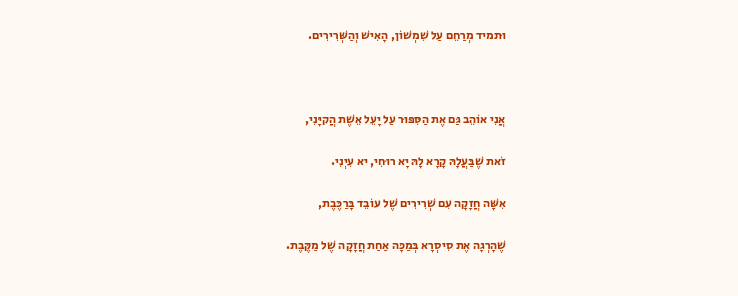וּתמיד מְרַחֵם עַל שִׁמְשׁוֹן, הָאִישׁ וְהַשְּׁרִירִים.



אֲנִי אוֹהֵב גַּם אֶת הַסִּפּוּר עַל יָעֵל אֵשֶׁת הֲקיָּנִי,

זֹאת שֶׁבַּעֲלָהּ קָרָא לָהּ יָא רוּחִי, יא עִיְנִי.

אִשָּׁה חֲזָקָה עִם שְׁרִירִים שֶׁל עוֹבֵד בָּרַכֶּבֶת,

שֶׁהָרְגָה אֶת סִיסְרָא בְּמַכָּה אַחַת חֲזָקָה שֶׁל מַקֶּבֶת.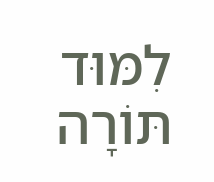לִמּוּד תּוֹרָה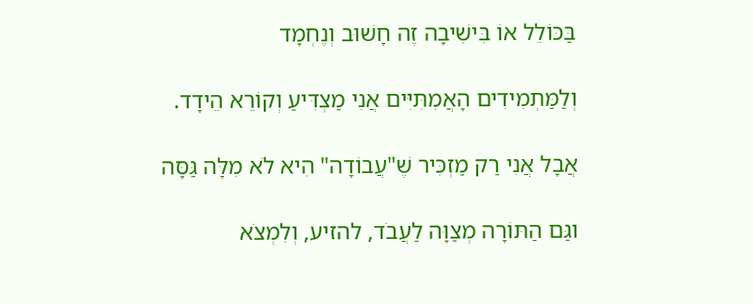בַּכּוֹלֵל אוֹ בִּישִׁיבָה זֶה חָשׁוּב וְנֶחְמָד

וְלַמַּתְמִידִים הָאֲמִתִּיִּים אֲנִי מַצְדִּיעַ וְקוֹרֵא הֵידָד.

אֲבָל אֲנִי רַק מַזְכִּיר שֶׁ"עֲבוֹדָה" הִיא לֹא מִלָּה גַּסָּה

וגַּם הַתּוֹרָה מְצַוָּה לַעֲבֹד, להזיע, וְלִמְצֹא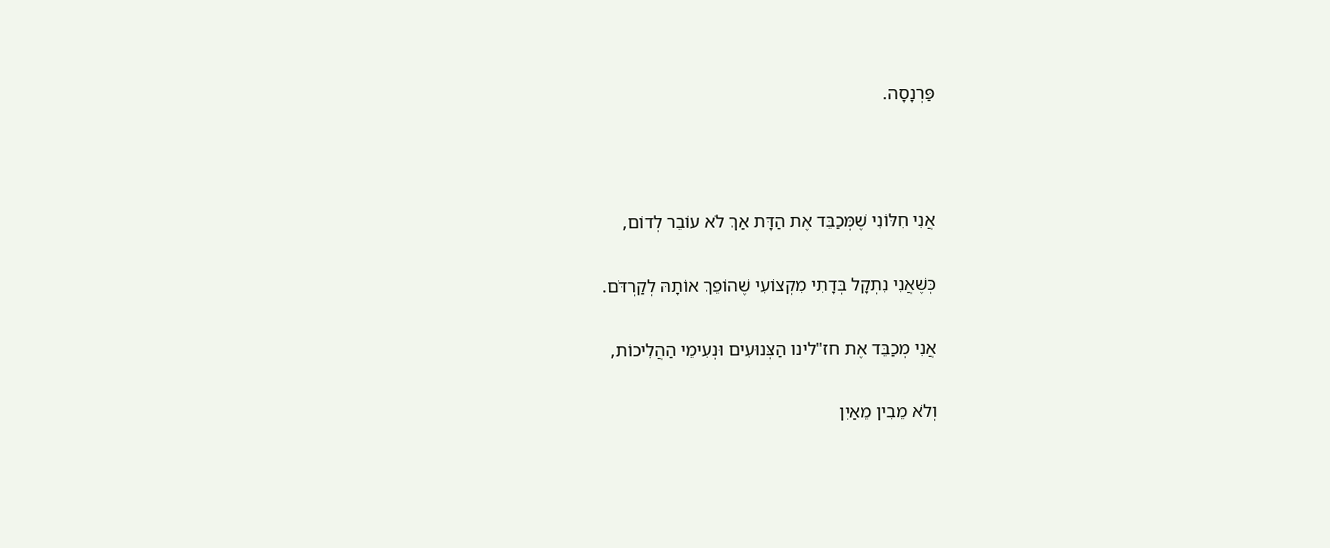פַּרְנָסָה.



אֲנִי חִלּוֹנִי שֶׁמְּכַבֵּד אֶת הַדָּת אַךְ לֹא עוֹבֵר לְדוֹם,

כְּשֶׁאֲנִי נִתְקָל בְּדָתִי מִקְצוֹעִי שֶׁהוֹפֵךְ אוֹתָהּ לְקַרְדֹּם.

אֲנִי מְכַבֵּד אֶת חז"לינו הַצְּנוּעִים וּנְעִימֵי הַהֲלִיכוֹת,

וְלֹא מֵבִין מֵאַיִן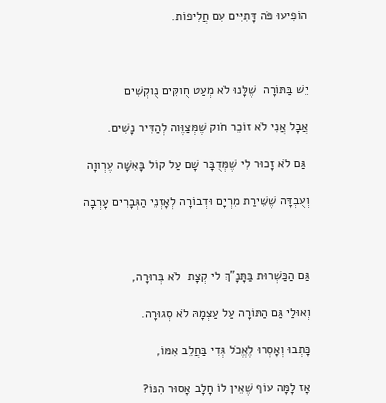הוֹפִיעוּ פֹּה דָּתִיִּים עִם חֲלִיפוֹת.



יֵשׁ בַּתּוֹרָה  שֶׁלָּנוּ לֹא מְעַט חֻוקִּים נֻוקְשִׁים

אֲבָל אֲנִי לֹא זוֹכֵר חֹוק שֶׁמְּצַוֶּוה לְהַדִּיר נָשִׁים.

 גַּם לֹא זָכוּר לִי שֶׁמְּדֻבָּר שָׁם עַל קוֹל בָּאִשָּׁה עֶרְווָה

וְעֻבְדָּה שֶׁשִּׁירַת מִרְיָם וּדְבוֹרָה לְאָזְנֵי הַגְּבָרִים עָרְבָה



גַּם הַכַּשְׁרוּת בַּתָּנָ"ךְ לי קְצָת  לֹא בְּרוּרָה,

וְאוּלַי גַּם הַתּוֹרָה עַל עַצְמָהּ לֹא סְגוּרָה.

כָּתְבוּ וְאָסְרוּ לֶאֱכֹל גְּדִי בַּחֲלֵב אִמּוֹ,

אָז לָמָּה עוֹף שֶׁאֵין לוֹ חָלָב אָסוּר הִנּוֹ?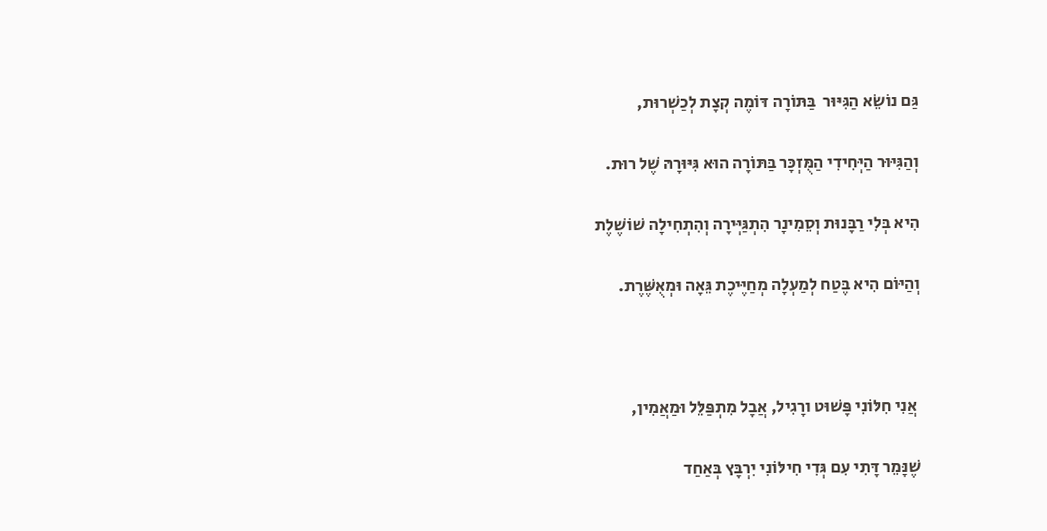גַּם נוֹשֵׂא הַגִּיּוּר  בַּתּוֹרָה דּוֹמֶה קְצָת לְכַשְׁרוּת,

וְהַגִּיּוּר הַיְּחִידִי הַמֻּזְכָּר בַּתּוֹרָה הוּא גִּיּוּרָהּ שֶׁל רוּת.

הִיא בְּלִי רַבָּנוּת וְסֵמִינָר הִתְגַּיְּירָה וְהִתְחִילָה שׁוֹשֶׁלֶת

וְהַיּוֹם הִיא בֶּטַח לְמַעְלָה מְחַיֶּיכֶת גֵּאָה וּמְאֻשֶּׁרֶת.



 אֲנִי חִלּוֹנִי פָּשׁוּט ורָגִיל, אֲבָל מִתְפַּלֵּל וּמַאֲמִין,

שֶׁנָּמֵר דָּתִי עִם גְּדִי חִילּוֹנִי יִרְבָּץ בְּאַחַד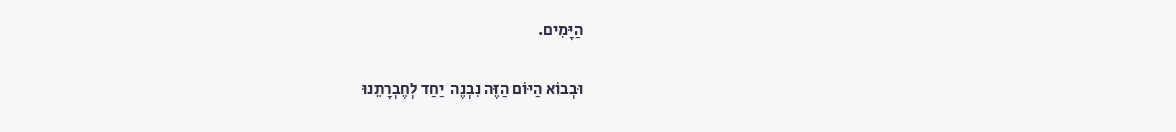הַיָּמִים.

וּבְבוֹא הַיּוֹם הַזֶּה נִבְנֶה  יַחַד לְחֶבְרָתֵנוּ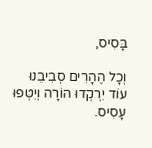בָּסִיס,

וְכָל הֶהָרִים סְבִיבֵנוּ עוֹד יִרְקְדוּ הוֹרָה וְיִטְּפוּ עָסִיס.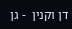דן וקנין  - גן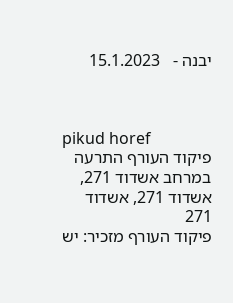יבנה -   15.1.2023



pikud horef
פיקוד העורף התרעה במרחב אשדוד 271, אשדוד 271, אשדוד 271
פיקוד העורף מזכיר: יש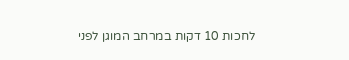לחכות 10 דקות במרחב המוגן לפני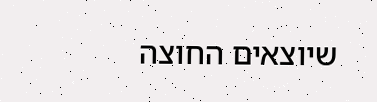שיוצאים החוצה